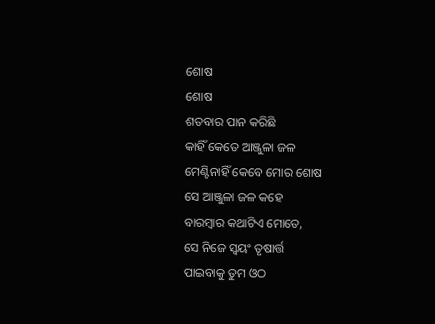ଶୋଷ
ଶୋଷ
ଶତବାର ପାନ କରିଛି
କାହିଁ କେତେ ଆଞ୍ଜୁଳା ଜଳ
ମେଣ୍ଟିନାହିଁ କେବେ ମୋର ଶୋଷ
ସେ ଆଞ୍ଜୁଳା ଜଳ କହେ
ବାରମ୍ବାର କଥାଟିଏ ମୋତେ,
ସେ ନିଜେ ସ୍ୱୟଂ ତୃଷାର୍ତ୍ତ
ପାଇବାକୁ ତୁମ ଓଠ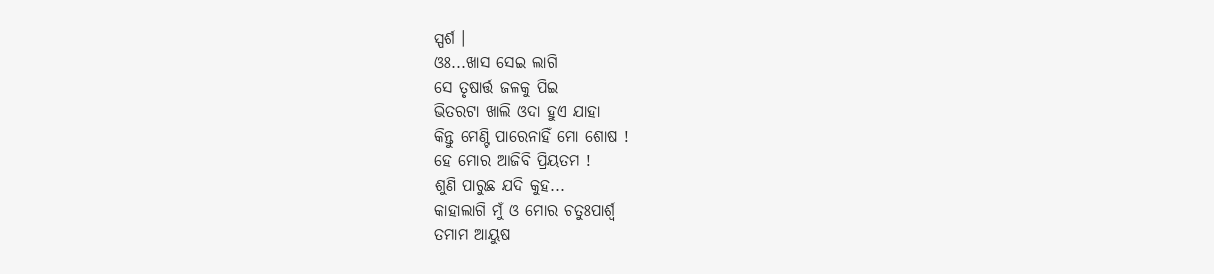ସ୍ପର୍ଶ ।
ଓଃ...ଖାସ ସେଇ ଲାଗି
ସେ ତୃଷାର୍ତ୍ତ ଜଳକୁ ପିଇ
ଭିତରଟା ଖାଲି ଓଦା ହୁଏ ଯାହା
କିନ୍ତୁ ମେଣ୍ଟି ପାରେନାହିଁ ମୋ ଶୋଷ !
ହେ ମୋର ଆଜିବି ପ୍ରିୟତମ !
ଶୁଣି ପାରୁଛ ଯଦି କୁହ...
କାହାଲାଗି ମୁଁ ଓ ମୋର ଚତୁଃପାର୍ଶ୍ଵ
ତମାମ ଆୟୁଷ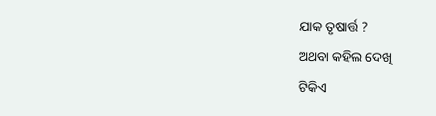ଯାକ ତୃଷାର୍ତ୍ତ ?
ଅଥବା କହିଲ ଦେଖି
ଟିକିଏ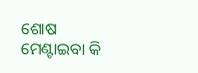ଶୋଷ ମେଣ୍ଟାଇବା କି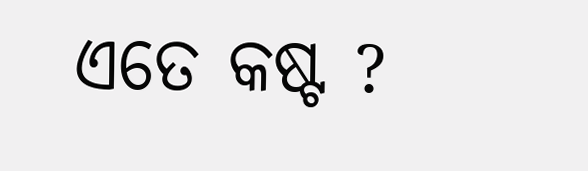ଏତେ କଷ୍ଟ ?